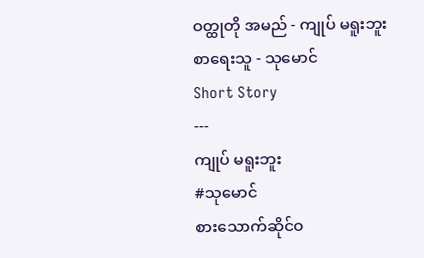ဝတ္ထုတို အမည် - ကျုပ် မရူးဘူး
စာရေးသူ - သုမောင်
Short Story
---
ကျုပ် မရူးဘူး
#သုမောင်
စားသောက်ဆိုင်ဝ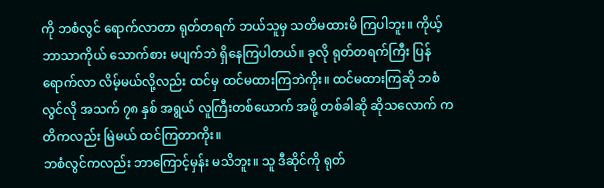ကို ဘစံလွင် ရောက်လာတာ ရုတ်တရက် ဘယ်သူမှ သတိမထားမိ ကြပါဘူး။ ကိုယ့်ဘာသာကိုယ် သောက်စား မပျက်ဘဲ ရှိနေကြပါတယ်။ ခုလို ရုတ်တရက်ကြီး ပြန်ရောက်လာ လိမ့်မယ်လို့လည်း ထင်မှ ထင်မထားကြဘဲကိုး။ ထင်မထားကြဆို ဘစံလွင်လို အသက် ၇၈ နှစ် အရွယ် လူကြီးတစ်ယောက် အဖို့ တစ်ခါဆို ဆိုသလောက် ကတိကလည်း မြဲမယ် ထင်ကြတာကိုး။
ဘစံလွင်ကလည်း ဘာကြောင့်မှန်း မသိဘူး။ သူ ဒီဆိုင်ကို ရုတ်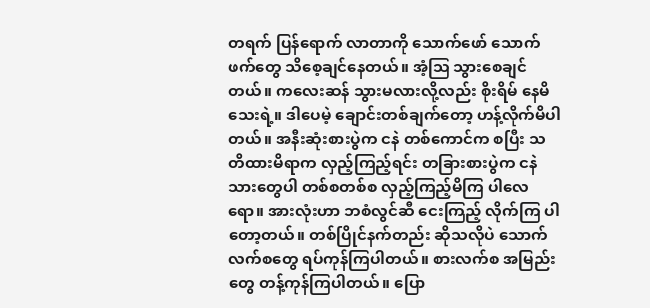တရက် ပြန်ရောက် လာတာကို သောက်ဖော် သောက်ဖက်တွေ သိစေ့ချင်နေတယ်။ အံ့ဩ သွားစေချင်တယ်။ ကလေးဆန် သွားမလားလို့လည်း စိုးရိမ် နေမိသေးရဲ့။ ဒါပေမဲ့ ချောင်းတစ်ချက်တော့ ဟန့်လိုက်မိပါတယ်။ အနီးဆုံးစားပွဲက ငနဲ တစ်ကောင်က စပြီး သတိထားမိရာက လှည့်ကြည့်ရင်း တခြားစားပွဲက ငနဲသားတွေပါ တစ်စတစ်စ လှည့်ကြည့်မိကြ ပါလေရော။ အားလုံးဟာ ဘစံလွင်ဆီ ငေးကြည့် လိုက်ကြ ပါတော့တယ်။ တစ်ပြိုင်နက်တည်း ဆိုသလိုပဲ သောက်လက်စတွေ ရပ်ကုန်ကြပါတယ်။ စားလက်စ အမြည်းတွေ တန့်ကုန်ကြပါတယ်။ ပြော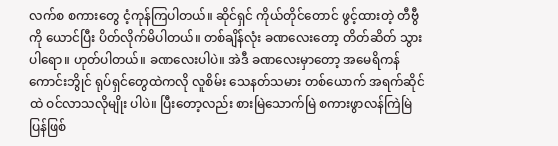လက်စ စကားတွေ ငံ့ကုန်ကြပါတယ်။ ဆိုင်ရှင် ကိုယ်တိုင်တောင် ဖွင့်ထားတဲ့ တီဗွီကို ယောင်ပြီး ပိတ်လိုက်မိပါတယ်။ တစ်ချိန်လုံး ခဏလေးတော့ တိတ်ဆိတ် သွားပါရော။ ဟုတ်ပါတယ်။ ခဏလေးပါပဲ။ အဲဒီ ခဏလေးမှာတော့ အမေရိကန် ကောင်းဘွိုင် ရုပ်ရှင်တွေထဲကလို လူစိမ်း သေနတ်သမား တစ်ယောက် အရက်ဆိုင်ထဲ ဝင်လာသလိုမျိုး ပါပဲ။ ပြီးတော့လည်း စားမြဲသောက်မြဲ စကားဖွာလန်ကြဲမြဲ ပြန်ဖြစ်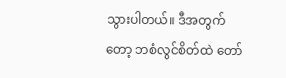သွားပါတယ်။ ဒီအတွက်တော့ ဘစံလွင်စိတ်ထဲ တော်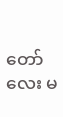တော်လေး မ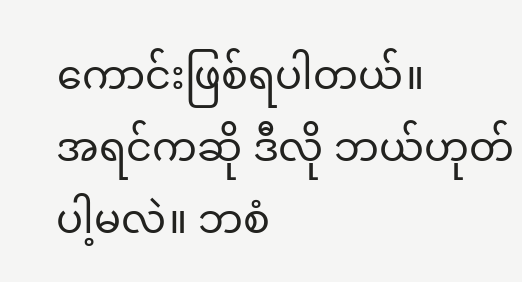ကောင်းဖြစ်ရပါတယ်။
အရင်ကဆို ဒီလို ဘယ်ဟုတ်ပါ့မလဲ။ ဘစံ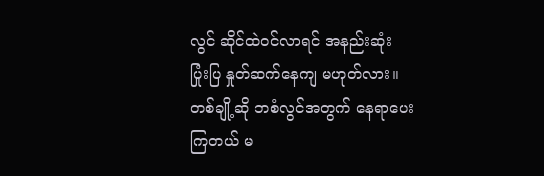လွင် ဆိုင်ထဲဝင်လာရင် အနည်းဆုံး ပြုံးပြ နှုတ်ဆက်နေကျ မဟုတ်လား။ တစ်ချို့ဆို ဘစံလွင်အတွက် နေရာပေးကြတယ် မ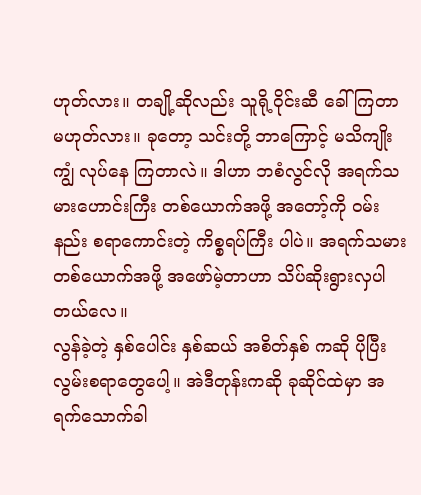ဟုတ်လား။ တချို့ဆိုလည်း သူရို့ဝိုင်းဆီ ခေါ်ကြတာ မဟုတ်လား။ ခုတော့ သင်းတို့ ဘာကြောင့် မသိကျိုးကျွံ လုပ်နေ ကြတာလဲ။ ဒါဟာ ဘစံလွင်လို အရက်သမားဟောင်းကြီး တစ်ယောက်အဖို့ အတော့်ကို ဝမ်းနည်း စရာကောင်းတဲ့ ကိစ္စရပ်ကြီး ပါပဲ။ အရက်သမား တစ်ယောက်အဖို့ အဖော်မဲ့တာဟာ သိပ်ဆိုးရွားလှပါ တယ်လေ။
လွန်ခဲ့တဲ့ နှစ်ပေါင်း နှစ်ဆယ် အစိတ်နှစ် ကဆို ပိုပြီး လွမ်းစရာတွေပေါ့။ အဲဒီတုန်းကဆို ခုဆိုင်ထဲမှာ အရက်သောက်ခါ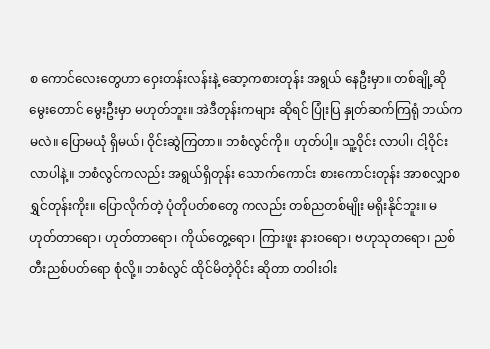စ ကောင်လေးတွေဟာ ဝှေးတန်းလန်းနဲ့ ဆော့ကစားတုန်း အရွယ် နေဦးမှာ။ တစ်ချို့ဆို မွေးတောင် မွေးဦးမှာ မဟုတ်ဘူး။ အဲဒီတုန်းကများ ဆိုရင် ပြုံးပြ နှုတ်ဆက်ကြရုံ ဘယ်ကမလဲ။ ပြောမယုံ ရှိမယ်၊ ဝိုင်းဆွဲကြတာ။ ဘစံလွင်ကို။ ဟုတ်ပါ့။ သူ့ဝိုင်း လာပါ၊ ငါ့ဝိုင်း လာပါနဲ့။ ဘစံလွင်ကလည်း အရွယ်ရှိတုန်း သောက်ကောင်း စားကောင်းတုန်း အာစလျှာစ ရွှင်တုန်းကိုး။ ပြောလိုက်တဲ့ ပုံတိုပတ်စတွေ ကလည်း တစ်ညတစ်မျိုး မရိုးနိုင်ဘူး။ မဟုတ်တာရော၊ ဟုတ်တာရော၊ ကိုယ်တွေ့ရော၊ ကြားဖူး နားဝရော၊ ဗဟုသုတရော၊ ညစ်တီးညစ်ပတ်ရော စုံလို့။ ဘစံလွင် ထိုင်မိတဲ့ဝိုင်း ဆိုတာ တဝါးဝါး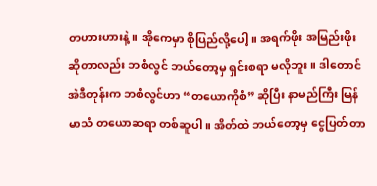တဟားဟားနဲ့။ အိုကေမှာ စိုပြည်လို့ပေါ့။ အရက်ဖိုး အမြည်းဖိုး ဆိုတာလည်း ဘစံလွင် ဘယ်တော့မှ ရှင်းစရာ မလိုဘူး။ ဒါတောင် အဲဒီတုန်းက ဘစံလွင်ဟာ “တယောကိုစံ” ဆိုပြီး နာမည်ကြီး မြန်မာသံ တယောဆရာ တစ်ဆူပါ။ အိတ်ထဲ ဘယ်တော့မှ ငွေပြတ်တာ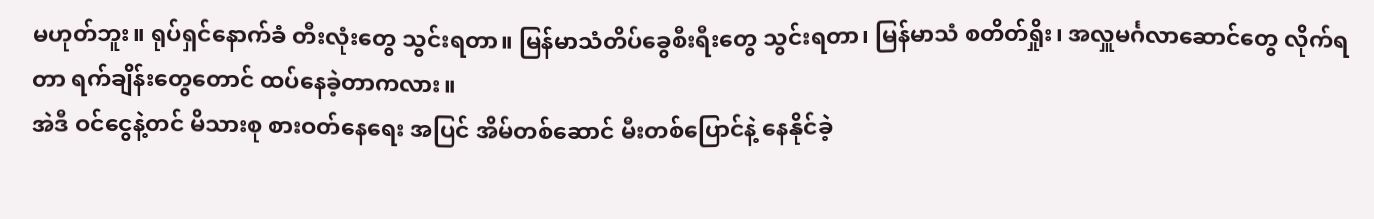မဟုတ်ဘူး။ ရုပ်ရှင်နောက်ခံ တီးလုံးတွေ သွင်းရတာ။ မြန်မာသံတိပ်ခွေစီးရီးတွေ သွင်းရတာ၊ မြန်မာသံ စတိတ်ရှိုး၊ အလှူမင်္ဂလာဆောင်တွေ လိုက်ရတာ ရက်ချိန်းတွေတောင် ထပ်နေခဲ့တာကလား။
အဲဒီ ဝင်ငွေနဲ့တင် မိသားစု စားဝတ်နေရေး အပြင် အိမ်တစ်ဆောင် မီးတစ်ပြောင်နဲ့ နေနိုင်ခဲ့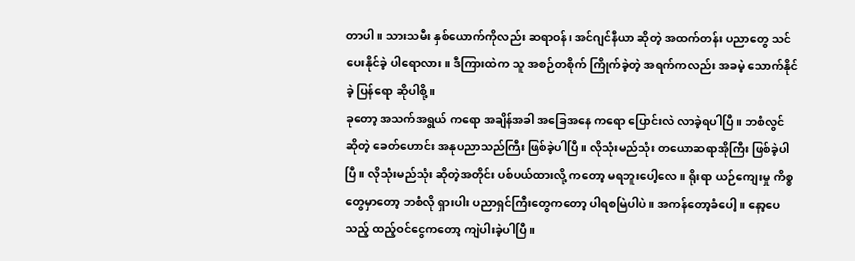တာပါ။ သားသမီး နှစ်ယောက်ကိုလည်း ဆရာဝန်၊ အင်ဂျင်နီယာ ဆိုတဲ့ အထက်တန်း ပညာတွေ သင်ပေးနိုင်ခဲ့ ပါရောလား။ ဒီကြားထဲက သူ အစဉ်တစိုက် ကြိုက်ခဲ့တဲ့ အရက်ကလည်း အခမဲ့ သောက်နိုင်ခဲ့ ပြန်ရော ဆိုပါစို့။
ခုတော့ အသက်အရွယ် ကရော အချိန်အခါ အခြေအနေ ကရော ပြောင်းလဲ လာခဲ့ရပါပြီ။ ဘစံလွင် ဆိုတဲ့ ခေတ်ဟောင်း အနုပညာသည်ကြီး ဖြစ်ခဲ့ပါပြီ။ လိုသုံးမည်သုံး တယောဆရာအိုကြီး ဖြစ်ခဲ့ပါပြီ။ လိုသုံးမည်သုံး ဆိုတဲ့အတိုင်း ပစ်ပယ်ထားလို့ ကတော့ မရဘူးပေါ့လေ။ ရိုးရာ ယဉ်ကျေးမှု ကိစ္စတွေမှာတော့ ဘစံလို ရှားပါး ပညာရှင်ကြီးတွေကတော့ ပါရစမြဲပါပဲ။ အကန်တော့ခံပေါ့။ နော့ပေသည့် ထည့်ဝင်ငွေကတော့ ကျဲပါးခဲ့ပါပြီ။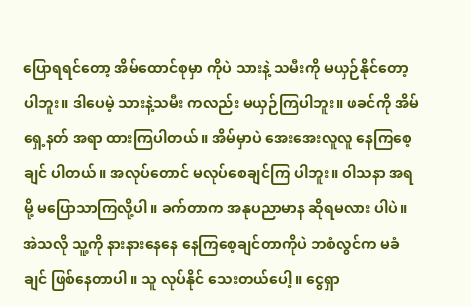ပြောရရင်တော့ အိမ်ထောင်စုမှာ ကိုပဲ သားနဲ့ သမီးကို မယှဉ်နိုင်တော့ပါဘူး။ ဒါပေမဲ့ သားနဲ့သမီး ကလည်း မယှဉ်ကြပါဘူး။ ဖခင်ကို အိမ်ရှေ့နတ် အရာ ထားကြပါတယ်။ အိမ်မှာပဲ အေးအေးလူလူ နေကြစေ့ချင် ပါတယ်။ အလုပ်တောင် မလုပ်စေချင်ကြ ပါဘူး။ ဝါသနာ အရမို့ မပြောသာကြလို့ပါ။ ခက်တာက အနုပညာမာန ဆိုရမလား ပါပဲ။ အဲသလို သူ့ကို နားနားနေနေ နေကြစေ့ချင်တာကိုပဲ ဘစံလွင်က မခံချင် ဖြစ်နေတာပါ။ သူ လုပ်နိုင် သေးတယ်ပေါ့။ ငွေရှာ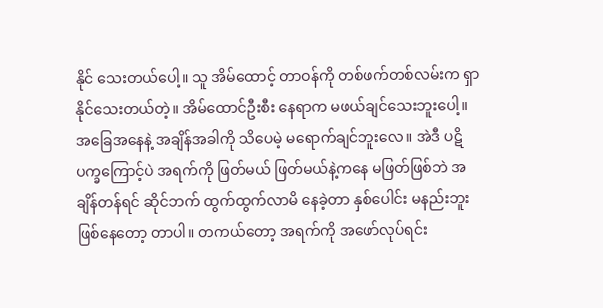နိုင် သေးတယ်ပေါ့။ သူ အိမ်ထောင့် တာဝန်ကို တစ်ဖက်တစ်လမ်းက ရှာနိုင်သေးတယ်တဲ့။ အိမ်ထောင်ဦးစီး နေရာက မဖယ်ချင်သေးဘူးပေါ့။ အခြေအနေနဲ့ အချိန်အခါကို သိပေမဲ့ မရောက်ချင်ဘူးလေ။ အဲဒီ ပဋိပက္ခကြောင့်ပဲ အရက်ကို ဖြတ်မယ် ဖြတ်မယ်နဲ့ကနေ မဖြတ်ဖြစ်ဘဲ အချိန်တန်ရင် ဆိုင်ဘက် ထွက်ထွက်လာမိ နေခဲ့တာ နှစ်ပေါင်း မနည်းဘူး ဖြစ်နေတော့ တာပါ။ တကယ်တော့ အရက်ကို အဖော်လုပ်ရင်း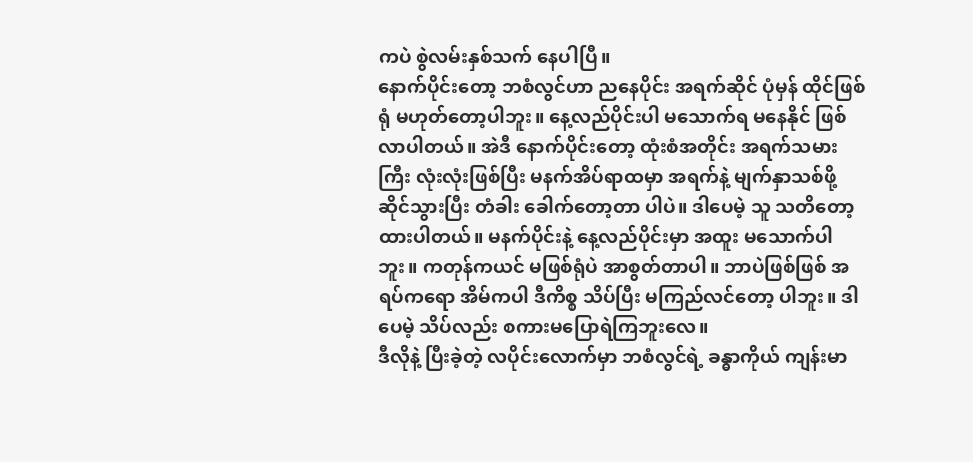ကပဲ စွဲလမ်းနှစ်သက် နေပါပြီ။
နောက်ပိုင်းတော့ ဘစံလွင်ဟာ ညနေပိုင်း အရက်ဆိုင် ပုံမှန် ထိုင်ဖြစ်ရုံ မဟုတ်တော့ပါဘူး။ နေ့လည်ပိုင်းပါ မသောက်ရ မနေနိုင် ဖြစ်လာပါတယ်။ အဲဒီ နောက်ပိုင်းတော့ ထုံးစံအတိုင်း အရက်သမားကြီး လုံးလုံးဖြစ်ပြီး မနက်အိပ်ရာထမှာ အရက်နဲ့ မျက်နှာသစ်ဖို့ ဆိုင်သွားပြီး တံခါး ခေါက်တော့တာ ပါပဲ။ ဒါပေမဲ့ သူ သတိတော့ ထားပါတယ်။ မနက်ပိုင်းနဲ့ နေ့လည်ပိုင်းမှာ အထူး မသောက်ပါဘူး။ ကတုန်ကယင် မဖြစ်ရုံပဲ အာစွတ်တာပါ။ ဘာပဲဖြစ်ဖြစ် အရပ်ကရော အိမ်ကပါ ဒီကိစ္စ သိပ်ပြီး မကြည်လင်တော့ ပါဘူး။ ဒါပေမဲ့ သိပ်လည်း စကားမပြောရဲကြဘူးလေ။
ဒီလိုနဲ့ ပြီးခဲ့တဲ့ လပိုင်းလောက်မှာ ဘစံလွင်ရဲ့ ခန္ဓာကိုယ် ကျန်းမာ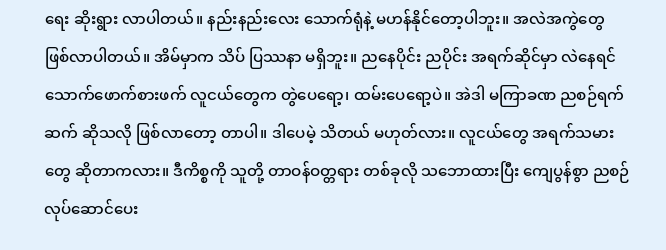ရေး ဆိုးရွား လာပါတယ်။ နည်းနည်းလေး သောက်ရုံနဲ့ မဟန်နိုင်တော့ပါဘူး။ အလဲအကွဲတွေ ဖြစ်လာပါတယ်။ အိမ်မှာက သိပ် ပြဿနာ မရှိဘူး။ ညနေပိုင်း ညပိုင်း အရက်ဆိုင်မှာ လဲနေရင် သောက်ဖောက်စားဖက် လူငယ်တွေက တွဲပေရော့၊ ထမ်းပေရော့ပဲ။ အဲဒါ မကြာခဏ ညစဉ်ရက်ဆက် ဆိုသလို ဖြစ်လာတော့ တာပါ။ ဒါပေမဲ့ သိတယ် မဟုတ်လား။ လူငယ်တွေ အရက်သမားတွေ ဆိုတာကလား။ ဒီကိစ္စကို သူတို့ တာဝန်ဝတ္တရား တစ်ခုလို သဘောထားပြီး ကျေပွန်စွာ ညစဉ် လုပ်ဆောင်ပေး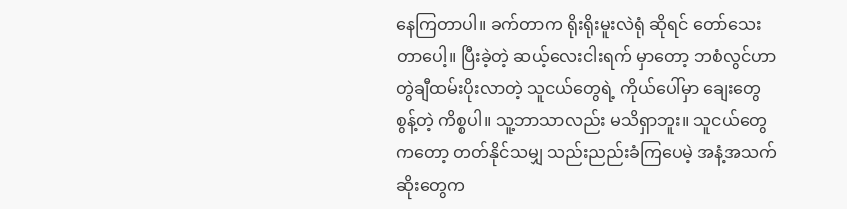နေကြတာပါ။ ခက်တာက ရိုးရိုးမူးလဲရုံ ဆိုရင် တော်သေးတာပေါ့။ ပြီးခဲ့တဲ့ ဆယ့်လေးငါးရက် မှာတော့ ဘစံလွင်ဟာ တွဲချီထမ်းပိုးလာတဲ့ သူငယ်တွေရဲ့ ကိုယ်ပေါ်မှာ ချေးတွေစွန့်တဲ့ ကိစ္စပါ။ သူ့ဘာသာလည်း မသိရှာဘူး။ သူငယ်တွေကတော့ တတ်နိုင်သမျှ သည်းညည်းခံကြပေမဲ့ အနံ့အသက်ဆိုးတွေက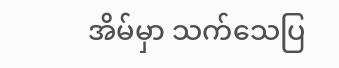အိမ်မှာ သက်သေပြ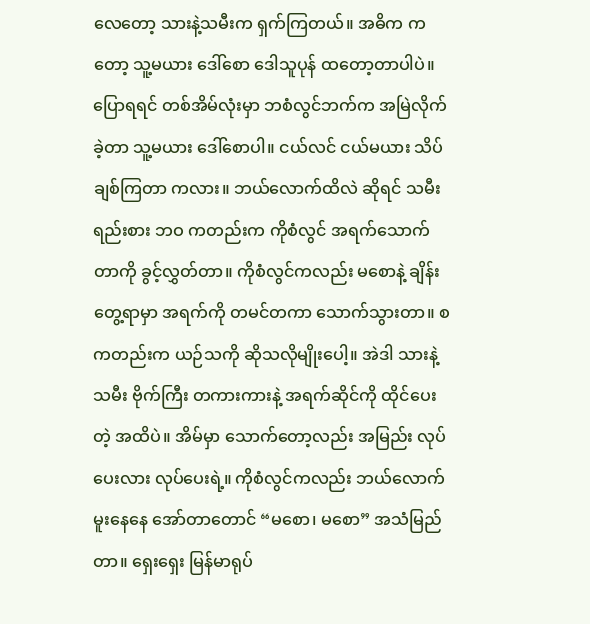လေတော့ သားနဲ့သမီးက ရှက်ကြတယ်။ အဓိက ကတော့ သူ့မယား ဒေါ်စော ဒေါသူပုန် ထတော့တာပါပဲ။ ပြောရရင် တစ်အိမ်လုံးမှာ ဘစံလွင်ဘက်က အမြဲလိုက်ခဲ့တာ သူ့မယား ဒေါ်စောပါ။ ငယ်လင် ငယ်မယား သိပ်ချစ်ကြတာ ကလား။ ဘယ်လောက်ထိလဲ ဆိုရင် သမီးရည်းစား ဘဝ ကတည်းက ကိုစံလွင် အရက်သောက်တာကို ခွင့်လွှတ်တာ။ ကိုစံလွင်ကလည်း မစောနဲ့ ချိန်းတွေ့ရာမှာ အရက်ကို တမင်တကာ သောက်သွားတာ။ စကတည်းက ယဉ်သကို ဆိုသလိုမျိုးပေါ့။ အဲဒါ သားနဲ့သမီး ဗိုက်ကြီး တကားကားနဲ့ အရက်ဆိုင်ကို ထိုင်ပေးတဲ့ အထိပဲ။ အိမ်မှာ သောက်တော့လည်း အမြည်း လုပ်ပေးလား လုပ်ပေးရဲ့။ ကိုစံလွင်ကလည်း ဘယ်လောက် မူးနေနေ အော်တာတောင် “မစော၊ မစော” အသံမြည်တာ။ ရှေးရှေး မြန်မာရုပ်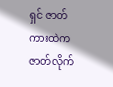ရှင် ဇာတ်ကားထဲက ဇာတ်လိုက်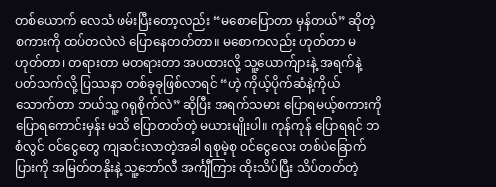တစ်ယောက် လေသံ ဖမ်းပြီးတော့လည်း “မစောပြောတာ မှန်တယ်” ဆိုတဲ့ စကားကို ထပ်တလဲလဲ ပြောနေတတ်တာ။ မစောကလည်း ဟုတ်တာ မဟုတ်တာ၊ တရားတာ မတရားတာ အပထားလို့ သူ့ယောက်ျားနဲ့ အရက်နဲ့ ပတ်သက်လို့ ပြဿနာ တစ်ခုခုဖြစ်လာရင် “ဟဲ့ ကိုယ့်ပိုက်ဆံနဲ့ကိုယ် သောက်တာ ဘယ်သူ့ ဂရုစိုက်လဲ” ဆိုပြီး အရက်သမား ပြောရမယ့်စကားကို ပြောရကောင်းမှန်း မသိ ပြောတတ်တဲ့ မယားမျိုးပါ။ ကုန်ကုန် ပြောရရင် ဘစံလွင် ဝင်ငွေတွေ ကျဆင်းလာတဲ့အခါ ရစုမဲ့စု ဝင်ငွေလေး တစ်ပဲခြောက်ပြားကို အမြတ်တနိုးနဲ့ သူ့ဘော်လီ အင်္ကျီကြား ထိုးသိပ်ပြီး သိပ်တတ်တဲ့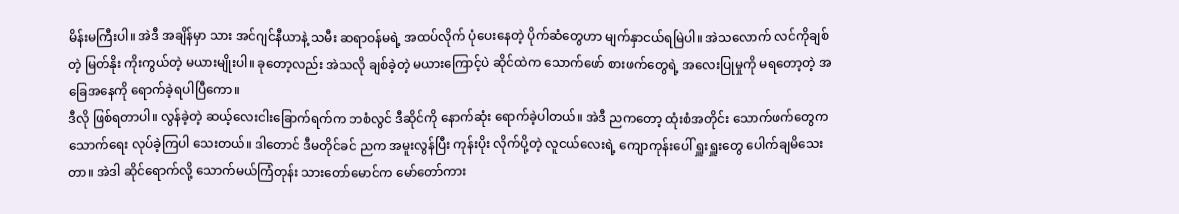မိန်းမကြီးပါ။ အဲဒီ အချိန်မှာ သား အင်ဂျင်နီယာနဲ့ သမီး ဆရာဝန်မရဲ့ အထပ်လိုက် ပုံပေးနေတဲ့ ပိုက်ဆံတွေဟာ မျက်နှာငယ်ရမြဲပါ။ အဲသလောက် လင်ကိုချစ်တဲ့ မြတ်နိုး ကိုးကွယ်တဲ့ မယားမျိုးပါ။ ခုတော့လည်း အဲသလို ချစ်ခဲ့တဲ့ မယားကြောင့်ပဲ ဆိုင်ထဲက သောက်ဖော် စားဖက်တွေရဲ့ အလေးပြုမှုကို မရတော့တဲ့ အခြေအနေကို ရောက်ခဲ့ရပါပြီကော။
ဒီလို ဖြစ်ရတာပါ။ လွန်ခဲ့တဲ့ ဆယ့်လေးငါးခြောက်ရက်က ဘစံလွင် ဒီဆိုင်ကို နောက်ဆုံး ရောက်ခဲ့ပါတယ်။ အဲဒီ ညကတော့ ထုံးစံအတိုင်း သောက်ဖက်တွေက သောက်ရေး လုပ်ခဲ့ကြပါ သေးတယ်။ ဒါတောင် ဒီမတိုင်ခင် ညက အမူးလွန်ပြီး ကုန်းပိုး လိုက်ပို့တဲ့ လူငယ်လေးရဲ့ ကျောကုန်းပေါ် ရှူးရှူးတွေ ပေါက်ချမိသေးတာ။ အဲဒါ ဆိုင်ရောက်လို့ သောက်မယ်ကြံတုန်း သားတော်မောင်က မော်တော်ကား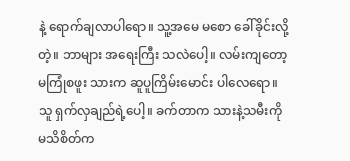နဲ့ ရောက်ချလာပါရော။ သူ့အမေ မစော ခေါ်ခိုင်းလို့တဲ့။ ဘာများ အရေးကြီး သလဲပေါ့။ လမ်းကျတော့ မကြုံစဖူး သားက ဆူပူကြိမ်းမောင်း ပါလေရော။ သူ ရှက်လှချည်ရဲ့ပေါ့။ ခက်တာက သားနဲ့သမီးကို မသိစိတ်က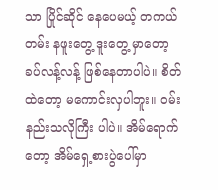သာ ပြိုင်ဆိုင် နေပေမယ့် တကယ်တမ်း နဖူးတွေ့ ဒူးတွေ့ မှာတော့ ခပ်လန့်လန့် ဖြစ်နေတာပါပဲ။ စိတ်ထဲတော့ မကောင်းလှပါဘူး။ ဝမ်းနည်းသလိုကြီး ပါပဲ။ အိမ်ရောက်တော့ အိမ်ရှေ့စားပွဲပေါ်မှာ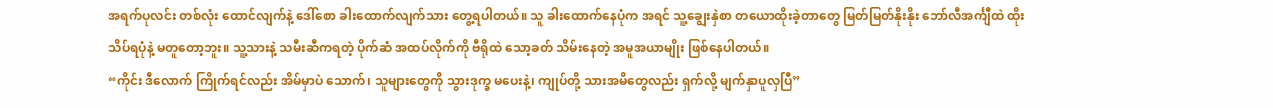အရက်ပုလင်း တစ်လုံး ထောင်လျက်နဲ့ ဒေါ်စော ခါးထောက်လျက်သား တွေ့ရပါတယ်။ သူ ခါးထောက်နေပုံက အရင် သူ့ချွေးနှဲစာ တယောထိုးခဲ့တာတွေ မြတ်မြတ်နိုးနိုး ဘော်လီအင်္ကျီထဲ ထိုးသိပ်ရပုံနဲ့ မတူတော့ဘူး။ သူ့သားနဲ့ သမီးဆီကရတဲ့ ပိုက်ဆံ အထပ်လိုက်ကို ဗီရိုထဲ သော့ခတ် သိမ်းနေတဲ့ အမူအယာမျိုး ဖြစ်နေပါတယ်။
“ကိုင်း ဒီလောက် ကြိုက်ရင်လည်း အိမ်မှာပဲ သောက်၊ သူများတွေကို သွားဒုက္ခ မပေးနဲ့၊ ကျုပ်တို့ သားအမိတွေလည်း ရှက်လို့ မျက်နှာပူလှပြီ”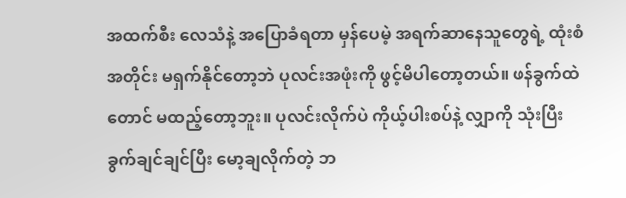အထက်စီး လေသံနဲ့ အပြောခံရတာ မှန်ပေမဲ့ အရက်ဆာနေသူတွေရဲ့ ထုံးစံအတိုင်း မရှက်နိုင်တော့ဘဲ ပုလင်းအဖုံးကို ဖွင့်မိပါတော့တယ်။ ဖန်ခွက်ထဲတောင် မထည့်တော့ဘူး။ ပုလင်းလိုက်ပဲ ကိုယ့်ပါးစပ်နဲ့ လျှာကို သုံးပြီး ခွက်ချင်ချင်ပြီး မော့ချလိုက်တဲ့ ဘ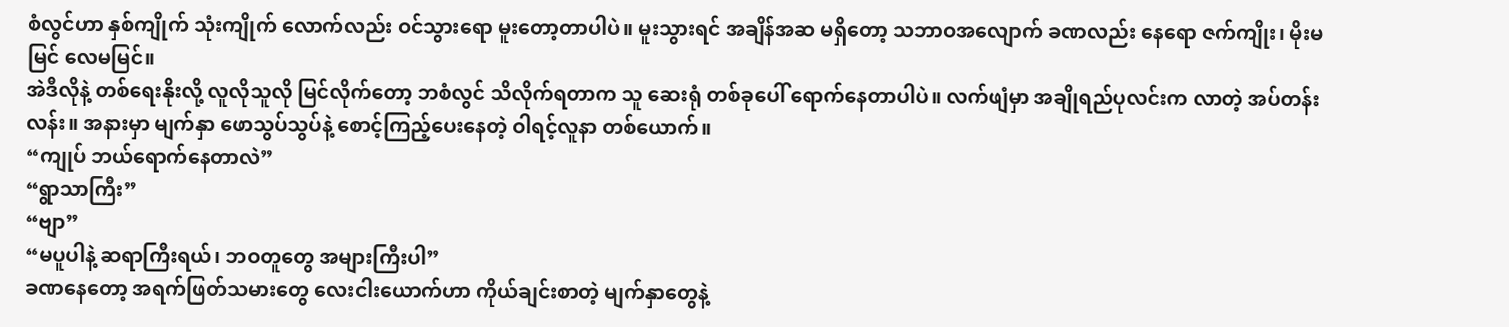စံလွင်ဟာ နှစ်ကျိုက် သုံးကျိုက် လောက်လည်း ဝင်သွားရော မူးတော့တာပါပဲ။ မူးသွားရင် အချိန်အဆ မရှိတော့ သဘာဝအလျောက် ခဏလည်း နေရော ဇက်ကျိုး၊ မိုးမမြင် လေမမြင်။
အဲဒီလိုနဲ့ တစ်ရေးနိုးလို့ လူလိုသူလို မြင်လိုက်တော့ ဘစံလွင် သိလိုက်ရတာက သူ ဆေးရုံ တစ်ခုပေါ် ရောက်နေတာပါပဲ။ လက်ဖျံမှာ အချိုရည်ပုလင်းက လာတဲ့ အပ်တန်းလန်း။ အနားမှာ မျက်နှာ ဖောသွပ်သွပ်နဲ့ စောင့်ကြည့်ပေးနေတဲ့ ဝါရင့်လူနာ တစ်ယောက်။
“ကျုပ် ဘယ်ရောက်နေတာလဲ”
“ရွာသာကြီး”
“ဗျာ”
“မပူပါနဲ့ ဆရာကြီးရယ်၊ ဘဝတူတွေ အများကြီးပါ”
ခဏနေတော့ အရက်ဖြတ်သမားတွေ လေးငါးယောက်ဟာ ကိုယ်ချင်းစာတဲ့ မျက်နှာတွေနဲ့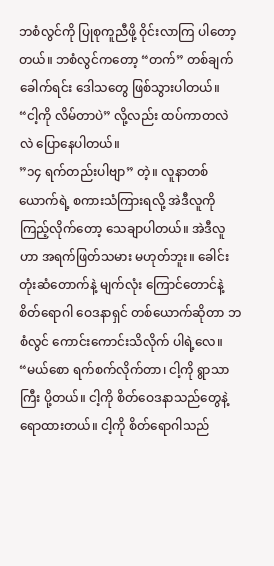ဘစံလွင်ကို ပြုစုကူညီဖို့ ဝိုင်းလာကြ ပါတော့တယ်။ ဘစံလွင်ကတော့ “တက်” တစ်ချက် ခေါက်ရင်း ဒေါသတွေ ဖြစ်သွားပါတယ်။ “ငါ့ကို လိမ်တာပဲ” လို့လည်း ထပ်ကာတလဲလဲ ပြောနေပါတယ်။
”၁၄ ရက်တည်းပါဗျာ” တဲ့။ လူနာတစ်ယောက်ရဲ့ စကားသံကြားရလို့ အဲဒီလူကို ကြည့်လိုက်တော့ သေချာပါတယ်။ အဲဒီလူဟာ အရက်ဖြတ်သမား မဟုတ်ဘူး။ ခေါင်းတုံးဆံတောက်နဲ့ မျက်လုံး ကြောင်တောင်နဲ့ စိတ်ရောဂါ ဝေဒနာရှင် တစ်ယောက်ဆိုတာ ဘစံလွင် ကောင်းကောင်းသိလိုက် ပါရဲ့လေ။ “မယ်စော ရက်စက်လိုက်တာ၊ ငါ့ကို ရွာသာကြီး ပို့တယ်။ ငါ့ကို စိတ်ဝေဒနာသည်တွေနဲ့ ရောထားတယ်။ ငါ့ကို စိတ်ရောဂါသည်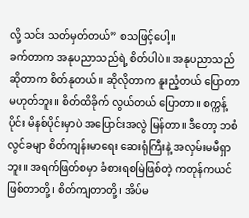လို့ သင်း သတ်မှတ်တယ်” စသဖြင့်ပေါ့။
ခက်တာက အနုပညာသည်ရဲ့ စိတ်ပါပဲ။ အနုပညာသည် ဆိုတာက စိတ်နုတယ်။ ဆိုလိုတာက နူးညံ့တယ် ပြောတာ မဟုတ်ဘူး။ စိတ်ထိခိုက် လွယ်တယ် ပြောတာ။ စက္ကန့်ပိုင်း မိနစ်ပိုင်းမှာပဲ အပြောင်းအလွဲ မြန်တာ။ ဒီတော့ ဘစံလွင်ခမျာ စိတ်ကျန်းမာရေး ဆေးရုံကြီးနဲ့ အလှမ်းမမီရှာဘူး။ အရက်ဖြတ်စမှာ ခံစားရစမြဲဖြစ်တဲ့ ကတုန်ကယင် ဖြစ်တာတို့၊ စိတ်ကျတာတို့၊ အိပ်မ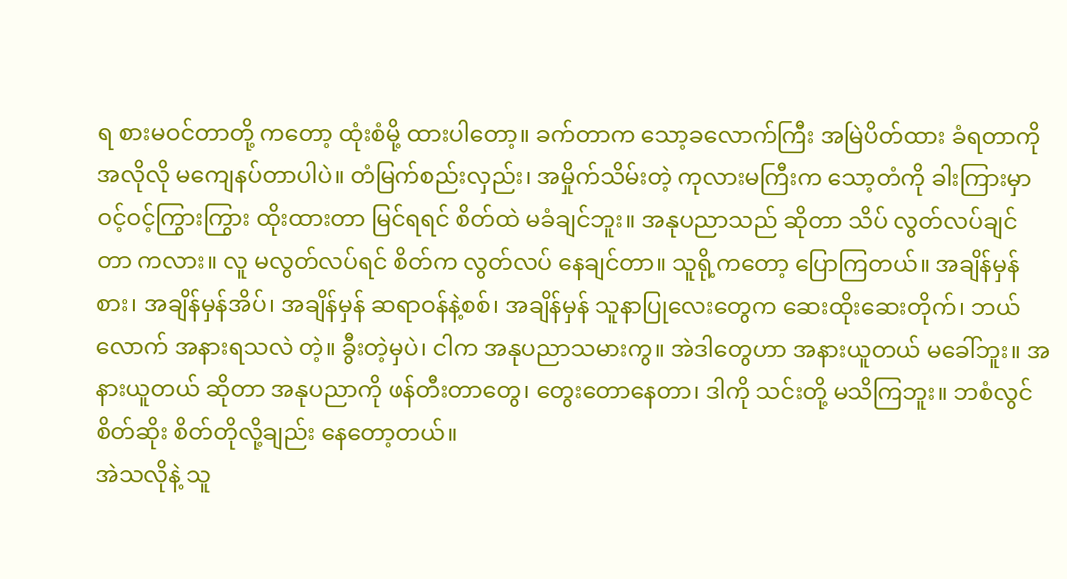ရ စားမဝင်တာတို့ ကတော့ ထုံးစံမို့ ထားပါတော့။ ခက်တာက သော့ခလောက်ကြီး အမြဲပိတ်ထား ခံရတာကို အလိုလို မကျေနပ်တာပါပဲ။ တံမြက်စည်းလှည်း၊ အမှိုက်သိမ်းတဲ့ ကုလားမကြီးက သော့တံကို ခါးကြားမှာ ဝင့်ဝင့်ကြွားကြွား ထိုးထားတာ မြင်ရရင် စိတ်ထဲ မခံချင်ဘူး။ အနုပညာသည် ဆိုတာ သိပ် လွတ်လပ်ချင်တာ ကလား။ လူ မလွတ်လပ်ရင် စိတ်က လွတ်လပ် နေချင်တာ။ သူရို့ကတော့ ပြောကြတယ်။ အချိန်မှန်စား၊ အချိန်မှန်အိပ်၊ အချိန်မှန် ဆရာဝန်နဲ့စစ်၊ အချိန်မှန် သူနာပြုလေးတွေက ဆေးထိုးဆေးတိုက်၊ ဘယ်လောက် အနားရသလဲ တဲ့။ ခွီးတဲ့မှပဲ၊ ငါက အနုပညာသမားကွ။ အဲဒါတွေဟာ အနားယူတယ် မခေါ်ဘူး။ အနားယူတယ် ဆိုတာ အနုပညာကို ဖန်တီးတာတွေ၊ တွေးတောနေတာ၊ ဒါကို သင်းတို့ မသိကြဘူး။ ဘစံလွင် စိတ်ဆိုး စိတ်တိုလို့ချည်း နေတော့တယ်။
အဲသလိုနဲ့ သူ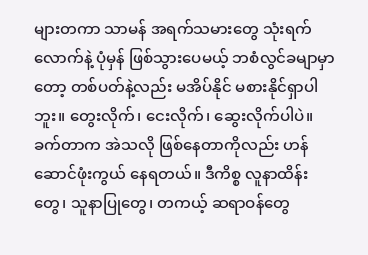များတကာ သာမန် အရက်သမားတွေ သုံးရက်လောက်နဲ့ ပုံမှန် ဖြစ်သွားပေမယ့် ဘစံလွင်ခမျာမှာတော့ တစ်ပတ်နဲ့လည်း မအိပ်နိုင် မစားနိုင်ရှာပါဘူး။ တွေးလိုက်၊ ငေးလိုက်၊ ဆွေးလိုက်ပါပဲ။ ခက်တာက အဲသလို ဖြစ်နေတာကိုလည်း ဟန်ဆောင်ဖုံးကွယ် နေရတယ်။ ဒီကိစ္စ လူနာထိန်းတွေ၊ သူနာပြုတွေ၊ တကယ့် ဆရာဝန်တွေ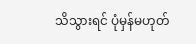သိသွားရင် ပုံမှန်မဟုတ်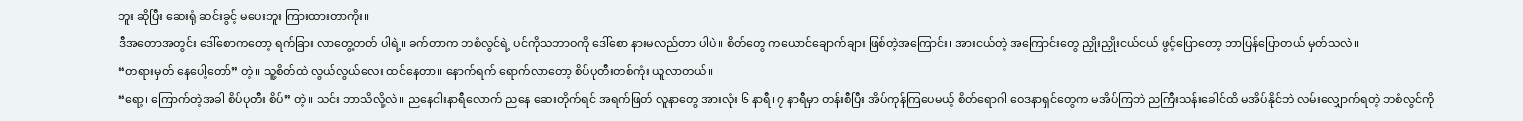ဘူး ဆိုပြီး ဆေးရုံ ဆင်းခွင့် မပေးဘူး ကြားထားတာကိုး။
ဒီအတောအတွင်း ဒေါ်စောကတော့ ရက်ခြား လာတွေ့တတ် ပါရဲ့။ ခက်တာက ဘစံလွင်ရဲ့ ပင်ကိုသဘာဝကို ဒေါ်စော နားမလည်တာ ပါပဲ။ စိတ်တွေ ကယောင်ချောက်ချား ဖြစ်တဲ့အကြောင်း၊ အားငယ်တဲ့ အကြောင်းတွေ ညှိုးညှိုးငယ်ငယ် ဖွင့်ပြောတော့ ဘာပြန်ပြောတယ် မှတ်သလဲ။
“တရားမှတ် နေပေါ့တော်” တဲ့။ သူ့စိတ်ထဲ လွယ်လွယ်လေး ထင်နေတာ။ နောက်ရက် ရောက်လာတော့ စိပ်ပုတီးတစ်ကုံး ယူလာတယ်။
“ရော့၊ ကြောက်တဲ့အခါ စိပ်ပုတီး စိပ်” တဲ့။ သင်း ဘာသိလို့လဲ။ ညနေငါးနာရီလောက် ညနေ ဆေးတိုက်ရင် အရက်ဖြတ် လူနာတွေ အားလုံး ၆ နာရီ၊ ၇ နာရီမှာ တန်းစီပြီး အိပ်ကုန်ကြပေမယ့် စိတ်ရောဂါ ဝေဒနာရှင်တွေက မအိပ်ကြဘဲ ညကြီးသန်းခေါင်ထိ မအိပ်နိုင်ဘဲ လမ်းလျှောက်ရတဲ့ ဘစံလွင်ကို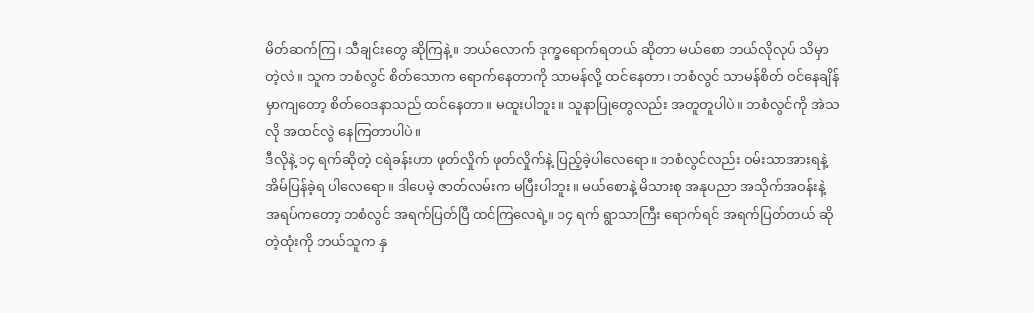မိတ်ဆက်ကြ၊ သီချင်းတွေ ဆိုကြနဲ့။ ဘယ်လောက် ဒုက္ခရောက်ရတယ် ဆိုတာ မယ်စော ဘယ်လိုလုပ် သိမှာတဲ့လဲ။ သူက ဘစံလွင် စိတ်သောက ရောက်နေတာကို သာမန်လို့ ထင်နေတာ၊ ဘစံလွင် သာမန်စိတ် ဝင်နေချိန်မှာကျတော့ စိတ်ဝေဒနာသည် ထင်နေတာ။ မထူးပါဘူး။ သူနာပြုတွေလည်း အတူတူပါပဲ။ ဘစံလွင်ကို အဲသလို အထင်လွဲ နေကြတာပါပဲ။
ဒီလိုနဲ့ ၁၄ ရက်ဆိုတဲ့ ငရဲခန်းဟာ ဖုတ်လှိုက် ဖုတ်လှိုက်နဲ့ ပြည့်ခဲ့ပါလေရော။ ဘစံလွင်လည်း ဝမ်းသာအားရနဲ့ အိမ်ပြန်ခဲ့ရ ပါလေရော။ ဒါပေမဲ့ ဇာတ်လမ်းက မပြီးပါဘူး။ မယ်စောနဲ့ မိသားစု အနုပညာ အသိုက်အဝန်းနဲ့ အရပ်ကတော့ ဘစံလွင် အရက်ပြတ်ပြီ ထင်ကြလေရဲ့။ ၁၄ ရက် ရွာသာကြီး ရောက်ရင် အရက်ပြတ်တယ် ဆိုတဲ့ထုံးကို ဘယ်သူက နှ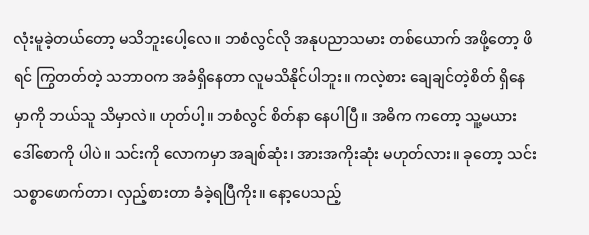လုံးမူခဲ့တယ်တော့ မသိဘူးပေါ့လေ။ ဘစံလွင်လို အနုပညာသမား တစ်ယောက် အဖို့တော့ ဖိရင် ကြွတတ်တဲ့ သဘာဝက အခံရှိနေတာ လူမသိနိုင်ပါဘူး။ ကလဲ့စား ချေချင်တဲ့စိတ် ရှိနေမှာကို ဘယ်သူ သိမှာလဲ။ ဟုတ်ပါ့။ ဘစံလွင် စိတ်နာ နေပါပြီ။ အဓိက ကတော့ သူ့မယား ဒေါ်စောကို ပါပဲ။ သင်းကို လောကမှာ အချစ်ဆုံး၊ အားအကိုးဆုံး မဟုတ်လား။ ခုတော့ သင်း သစ္စာဖောက်တာ၊ လှည့်စားတာ ခံခဲ့ရပြီကိုး။ နော့ပေသည့်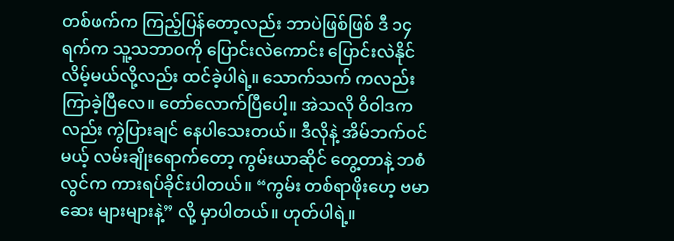တစ်ဖက်က ကြည့်ပြန်တော့လည်း ဘာပဲဖြစ်ဖြစ် ဒီ ၁၄ ရက်က သူ့သဘာဝကို ပြောင်းလဲကောင်း ပြောင်းလဲနိုင် လိမ့်မယ်လို့လည်း ထင်ခဲ့ပါရဲ့။ သောက်သက် ကလည်း ကြာခဲ့ပြီလေ။ တော်လောက်ပြီပေါ့။ အဲသလို ဝိဝါဒကလည်း ကွဲပြားချင် နေပါသေးတယ်။ ဒီလိုနဲ့ အိမ်ဘက်ဝင်မယ့် လမ်းချိုးရောက်တော့ ကွမ်းယာဆိုင် တွေ့တာနဲ့ ဘစံလွင်က ကားရပ်ခိုင်းပါတယ်။ “ကွမ်း တစ်ရာဖိုးဟေ့ ဗမာဆေး များများနဲ့” လို့ မှာပါတယ်။ ဟုတ်ပါရဲ့။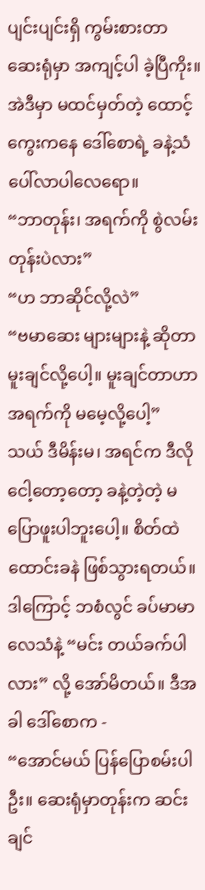ပျင်းပျင်းရှိ ကွမ်းစားတာ ဆေးရုံမှာ အကျင့်ပါ ခဲ့ပြီကိုး။ အဲဒီမှာ မထင်မှတ်တဲ့ ထောင့်ကွေးကနေ ဒေါ်စောရဲ့ ခနဲ့သံ ပေါ်လာပါလေရော။
“ဘာတုန်း၊ အရက်ကို စွဲလမ်းတုန်းပဲလား”
“ဟ ဘာဆိုင်လို့လဲ”
“ဗမာဆေး များများနဲ့ ဆိုတာ မူးချင်လို့ပေါ့။ မူးချင်တာဟာ အရက်ကို မမေ့လို့ပေါ့”
သယ် ဒီမိန်းမ၊ အရင်က ဒီလို ငေါ့တော့တော့ ခနဲ့တဲ့တဲ့ မပြောဖူးပါဘူးပေါ့။ စိတ်ထဲ ထောင်းခနဲ ဖြစ်သွားရတယ်။ ဒါကြောင့် ဘစံလွင် ခပ်မာမာ လေသံနဲ့ “မင်း တယ်ခက်ပါလား” လို့ အော်မိတယ်။ ဒီအခါ ဒေါ်စောက -
“အောင်မယ် ပြန်ပြောစမ်းပါဦး။ ဆေးရုံမှာတုန်းက ဆင်းချင်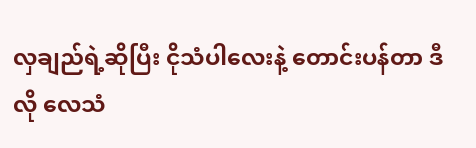လှချည်ရဲ့ဆိုပြီး ငိုသံပါလေးနဲ့ တောင်းပန်တာ ဒီလို လေသံ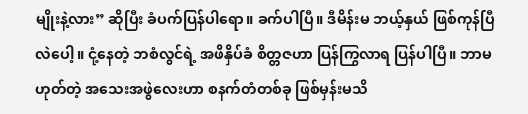မျိုးနဲ့လား” ဆိုပြီး ခံပက်ပြန်ပါရော။ ခက်ပါပြီ။ ဒီမိန်းမ ဘယ့်နှယ် ဖြစ်ကုန်ပြီလဲပေါ့။ ငုံ့နေတဲ့ ဘစံလွင်ရဲ့ အဖိနှိပ်ခံ စိတ္တဇဟာ ပြန်ကြွလာရ ပြန်ပါပြီ။ ဘာမဟုတ်တဲ့ အသေးအဖွဲလေးဟာ စနက်တံတစ်ခု ဖြစ်မှန်းမသိ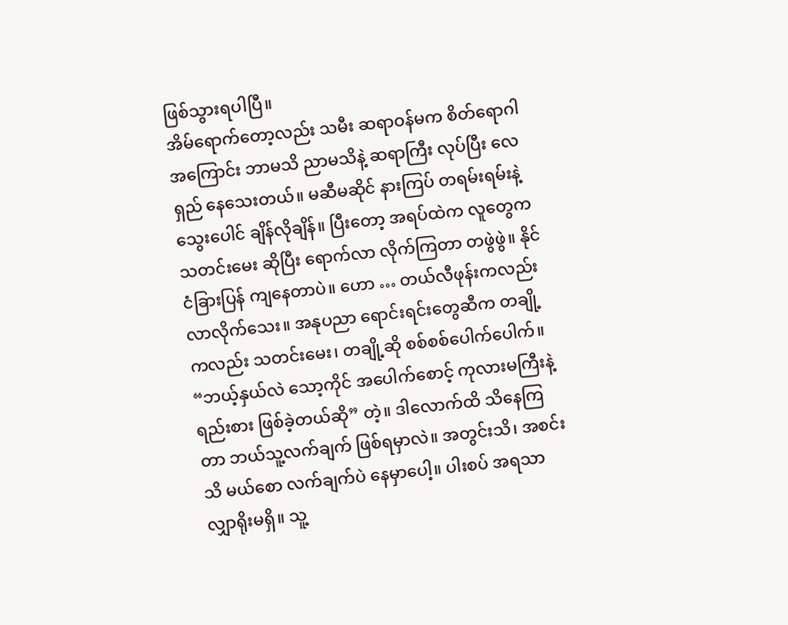ဖြစ်သွားရပါပြီ။
အိမ်ရောက်တော့လည်း သမီး ဆရာဝန်မက စိတ်ရောဂါ အကြောင်း ဘာမသိ ညာမသိနဲ့ ဆရာကြီး လုပ်ပြီး လေရှည် နေသေးတယ်။ မဆီမဆိုင် နားကြပ် တရမ်းရမ်းနဲ့ သွေးပေါင် ချိန်လိုချိန်။ ပြီးတော့ အရပ်ထဲက လူတွေက သတင်းမေး ဆိုပြီး ရောက်လာ လိုက်ကြတာ တဖွဲဖွဲ။ နိုင်ငံခြားပြန် ကျနေတာပဲ။ ဟော … တယ်လီဖုန်းကလည်း လာလိုက်သေး။ အနုပညာ ရောင်းရင်းတွေဆီက တချို့ကလည်း သတင်းမေး၊ တချို့ဆို စစ်စစ်ပေါက်ပေါက်။ “ဘယ့်နှယ်လဲ သော့ကိုင် အပေါက်စောင့် ကုလားမကြီးနဲ့ ရည်းစား ဖြစ်ခဲ့တယ်ဆို” တဲ့။ ဒါလောက်ထိ သိနေကြတာ ဘယ်သူ့လက်ချက် ဖြစ်ရမှာလဲ။ အတွင်းသိ၊ အစင်းသိ မယ်စော လက်ချက်ပဲ နေမှာပေါ့။ ပါးစပ် အရသာ လျှာရိုးမရှိ။ သူ့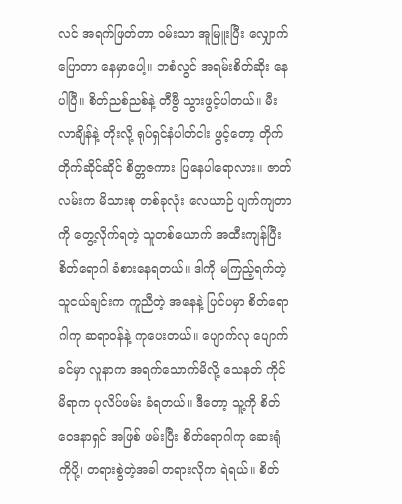လင် အရက်ဖြတ်တာ ဝမ်းသာ အူမြူးပြီး လျှောက်ပြောတာ နေမှာပေါ့။ ဘစံလွင် အရမ်းစိတ်ဆိုး နေပါပြီ။ စိတ်ညစ်ညစ်နဲ့ တီဗွီ သွားဖွင့်ပါတယ်။ မီးလာချိန်နဲ့ တိုးလို့ ရုပ်ရှင်နံပါတ်ငါး ဖွင့်တော့ တိုက်တိုက်ဆိုင်ဆိုင် စိတ္တဇကား ပြနေပါရောလား။ ဇာတ်လမ်းက မိသားစု တစ်ခုလုံး လေယာဉ် ပျက်ကျတာကို တွေ့လိုက်ရတဲ့ သူတစ်ယောက် အထီးကျန်ပြီး စိတ်ရောဂါ ခံစားနေရတယ်။ ဒါကို မကြည့်ရက်တဲ့ သူငယ်ချင်းက ကူညီတဲ့ အနေနဲ့ ပြင်ပမှာ စိတ်ရောဂါကု ဆရာဝန်နဲ့ ကုပေးတယ်။ ပျောက်လု ပျောက်ခင်မှာ လူနာက အရက်သောက်မိလို့ သေနတ် ကိုင်မိရာက ပုလိပ်ဖမ်း ခံရတယ်။ ဒီတော့ သူ့ကို စိတ်ဝေဒနာရှင် အဖြစ် ဖမ်းပြီး စိတ်ရောဂါကု ဆေးရုံကိုပို့၊ တရားစွဲတဲ့အခါ တရားလိုက ရဲရယ်။ စိတ်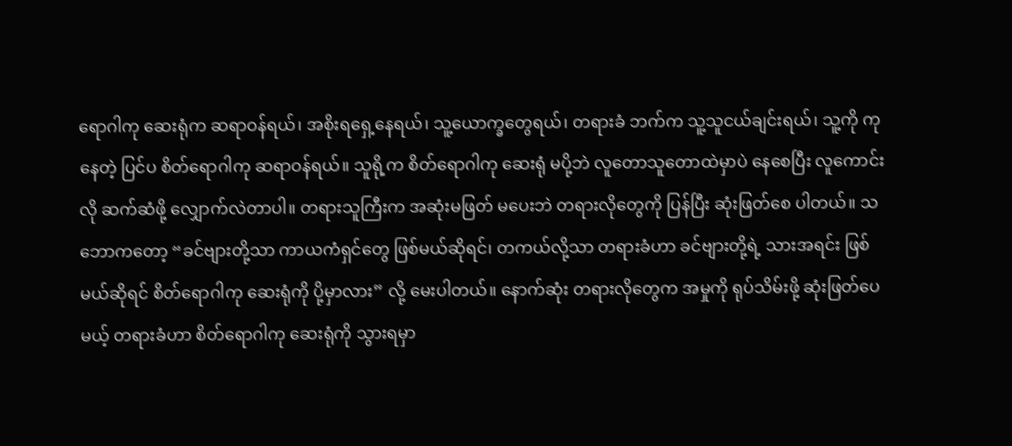ရောဂါကု ဆေးရုံက ဆရာဝန်ရယ်၊ အစိုးရရှေ့နေရယ်၊ သူ့ယောက္ခတွေရယ်၊ တရားခံ ဘက်က သူ့သူငယ်ချင်းရယ်၊ သူ့ကို ကုနေတဲ့ ပြင်ပ စိတ်ရောဂါကု ဆရာဝန်ရယ်။ သူရို့က စိတ်ရောဂါကု ဆေးရုံ မပို့ဘဲ လူတောသူတောထဲမှာပဲ နေစေပြီး လူကောင်းလို ဆက်ဆံဖို့ လျှောက်လဲတာပါ။ တရားသူကြီးက အဆုံးမဖြတ် မပေးဘဲ တရားလိုတွေကို ပြန်ပြီး ဆုံးဖြတ်စေ ပါတယ်။ သဘောကတော့ “ခင်ဗျားတို့သာ ကာယကံရှင်တွေ ဖြစ်မယ်ဆိုရင်၊ တကယ်လို့သာ တရားခံဟာ ခင်ဗျားတို့ရဲ့ သားအရင်း ဖြစ်မယ်ဆိုရင် စိတ်ရောဂါကု ဆေးရုံကို ပို့မှာလား” လို့ မေးပါတယ်။ နောက်ဆုံး တရားလိုတွေက အမှုကို ရုပ်သိမ်းဖို့ ဆုံးဖြတ်ပေမယ့် တရားခံဟာ စိတ်ရောဂါကု ဆေးရုံကို သွားရမှာ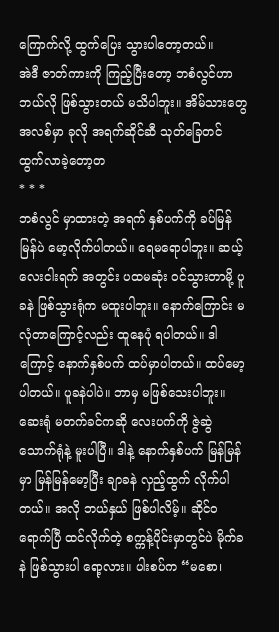ကြောက်လို့ ထွက်ပြေး သွားပါတော့တယ်။
အဲဒီ ဇာတ်ကားကို ကြည့်ပြီးတော့ ဘစံလွင်ဟာ ဘယ်လို ဖြစ်သွားတယ် မသိပါဘူး။ အိမ်သားတွေ အလစ်မှာ ခုလို အရက်ဆိုင်ဆီ သုတ်ခြေတင် ထွက်လာခဲ့တော့တ
* * *
ဘစံလွင် မှာထားတဲ့ အရက် နှစ်ပက်ကို ခပ်မြန်မြန်ပဲ မော့လိုက်ပါတယ်။ ရေမရောပါဘူး။ ဆယ့်လေးငါးရက် အတွင်း ပထမဆုံး ဝင်သွားတာမို့ ပူခနဲ ဖြစ်သွားရုံက မထူးပါဘူး။ နောက်ကြောင်း မလုံတာကြောင့်လည်း ထူနေပုံ ရပါတယ်။ ဒါကြောင့် နောက်နှစ်ပက် ထပ်မှာပါတယ်။ ထပ်မော့ပါတယ်။ ပူခနဲပါပဲ။ ဘာမှ မဖြစ်သေးပါဘူး။ ဆေးရုံ မတက်ခင်ကဆို လေးပက်ကို ဇွဲဆွဲ သောက်ရုံနဲ့ မူးပါပြီ။ ဒါနဲ့ နောက်နှစ်ပက် မြန်မြန်မှာ မြန်မြန်မော့ပြီး ချာခနဲ လှည့်ထွက် လိုက်ပါတယ်။ အလို ဘယ်နှယ် ဖြစ်ပါလိမ့်။ ဆိုင်ဝရောက်ပြီ ထင်လိုက်တဲ့ စက္ကန့်ပိုင်းမှာတွင်ပဲ မိုက်ခနဲ ဖြစ်သွားပါ ရော့လား။ ပါးစပ်က “မစော၊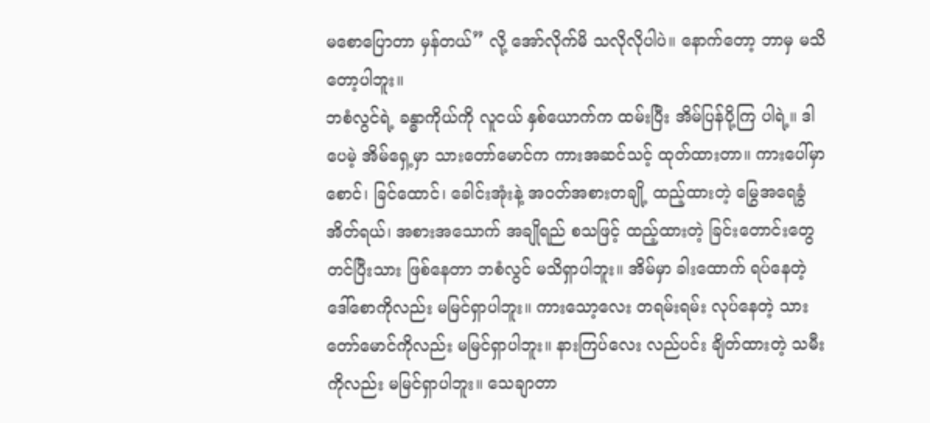မစောပြောတာ မှန်တယ်” လို့ အော်လိုက်မိ သလိုလိုပါပဲ။ နောက်တော့ ဘာမှ မသိတော့ပါဘူး။
ဘစံလွင်ရဲ့ ခန္ဓာကိုယ်ကို လူငယ် နှစ်ယောက်က ထမ်းပြီး အိမ်ပြန်ပို့ကြ ပါရဲ့။ ဒါပေမဲ့ အိမ်ရှေ့မှာ သားတော်မောင်က ကားအဆင်သင့် ထုတ်ထားတာ။ ကားပေါ်မှာ စောင်၊ ခြင်ထောင်၊ ခေါင်းအုံးနဲ့ အဝတ်အစားတချို့ ထည့်ထားတဲ့ မြွေအရေခွံအိတ်ရယ်၊ အစားအသောက် အချိုရည် စသဖြင့် ထည့်ထားတဲ့ ခြင်းတောင်းတွေ တင်ပြီးသား ဖြစ်နေတာ ဘစံလွင် မသိရှာပါဘူး။ အိမ်မှာ ခါးထောက် ရပ်နေတဲ့ ဒေါ်စောကိုလည်း မမြင်ရှာပါဘူး။ ကားသော့လေး တရမ်းရမ်း လုပ်နေတဲ့ သားတော်မောင်ကိုလည်း မမြင်ရှာပါဘူး။ နားကြပ်လေး လည်ပင်း ချိတ်ထားတဲ့ သမီးကိုလည်း မမြင်ရှာပါဘူး။ သေချာတာ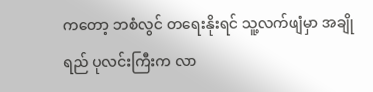ကတော့ ဘစံလွင် တရေးနိုးရင် သူ့လက်ဖျံမှာ အချိုရည် ပုလင်းကြီးက လာ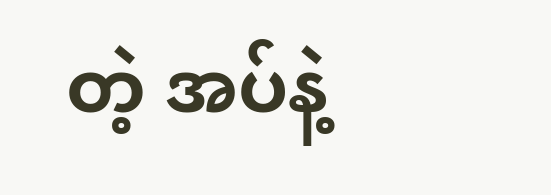တဲ့ အပ်နဲ့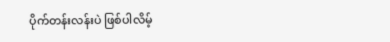ပိုက်တန်းလန်းပဲ ဖြစ်ပါလိမ့်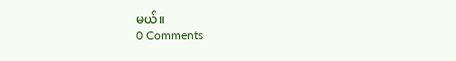မယ်။
0 Comments